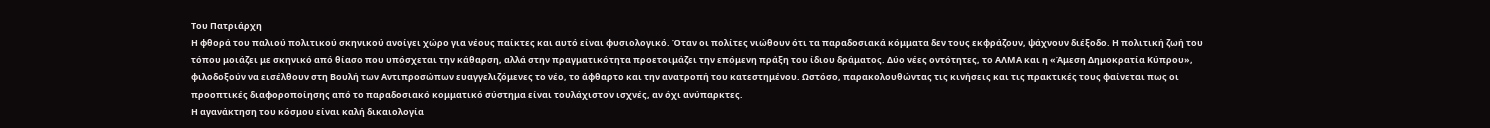Του Πατριάρχη
Η φθορά του παλιού πολιτικού σκηνικού ανοίγει χώρο για νέους παίκτες και αυτό είναι φυσιολογικό. Όταν οι πολίτες νιώθουν ότι τα παραδοσιακά κόμματα δεν τους εκφράζουν, ψάχνουν διέξοδο. Η πολιτική ζωή του τόπου μοιάζει με σκηνικό από θίασο που υπόσχεται την κάθαρση, αλλά στην πραγματικότητα προετοιμάζει την επόμενη πράξη του ίδιου δράματος. Δύο νέες οντότητες, το ΑΛΜΑ και η «Άμεση Δημοκρατία Κύπρου», φιλοδοξούν να εισέλθουν στη Βουλή των Αντιπροσώπων ευαγγελιζόμενες το νέο, το άφθαρτο και την ανατροπή του κατεστημένου. Ωστόσο, παρακολουθώντας τις κινήσεις και τις πρακτικές τους φαίνεται πως οι προοπτικές διαφοροποίησης από το παραδοσιακό κομματικό σύστημα είναι τουλάχιστον ισχνές, αν όχι ανύπαρκτες.
Η αγανάκτηση του κόσμου είναι καλή δικαιολογία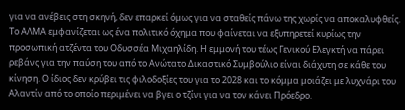για να ανέβεις στη σκηνή, δεν επαρκεί όμως για να σταθείς πάνω της χωρίς να αποκαλυφθείς.
Το ΑΛΜΑ εμφανίζεται ως ένα πολιτικό όχημα που φαίνεται να εξυπηρετεί κυρίως την προσωπική ατζέντα του Οδυσσέα Μιχαηλίδη. Η εμμονή του τέως Γενικού Ελεγκτή να πάρει ρεβάνς για την παύση του από το Ανώτατο Δικαστικό Συμβούλιο είναι διάχυτη σε κάθε του κίνηση. Ο ίδιος δεν κρύβει τις φιλοδοξίες του για το 2028 και το κόμμα μοιάζει με λυχνάρι του Αλαντίν από το οποίο περιμένει να βγει ο τζίνι για να τον κάνει Πρόεδρο.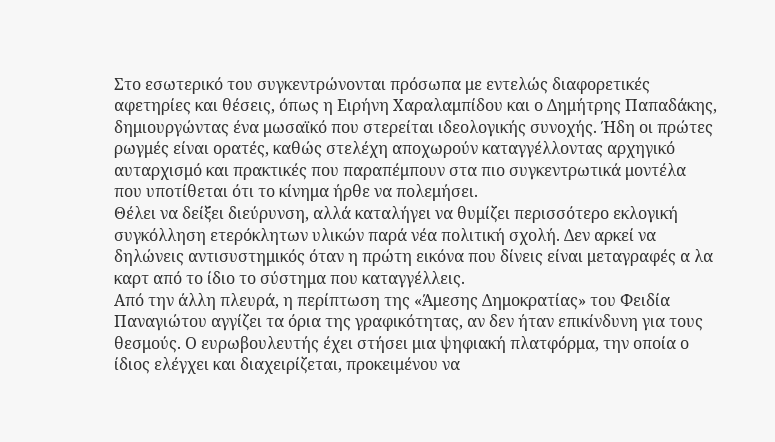Στο εσωτερικό του συγκεντρώνονται πρόσωπα με εντελώς διαφορετικές αφετηρίες και θέσεις, όπως η Ειρήνη Χαραλαμπίδου και ο Δημήτρης Παπαδάκης, δημιουργώντας ένα μωσαϊκό που στερείται ιδεολογικής συνοχής. Ήδη οι πρώτες ρωγμές είναι ορατές, καθώς στελέχη αποχωρούν καταγγέλλοντας αρχηγικό αυταρχισμό και πρακτικές που παραπέμπουν στα πιο συγκεντρωτικά μοντέλα που υποτίθεται ότι το κίνημα ήρθε να πολεμήσει.
Θέλει να δείξει διεύρυνση, αλλά καταλήγει να θυμίζει περισσότερο εκλογική συγκόλληση ετερόκλητων υλικών παρά νέα πολιτική σχολή. Δεν αρκεί να δηλώνεις αντισυστημικός όταν η πρώτη εικόνα που δίνεις είναι μεταγραφές α λα καρτ από το ίδιο το σύστημα που καταγγέλλεις.
Από την άλλη πλευρά, η περίπτωση της «Άμεσης Δημοκρατίας» του Φειδία Παναγιώτου αγγίζει τα όρια της γραφικότητας, αν δεν ήταν επικίνδυνη για τους θεσμούς. Ο ευρωβουλευτής έχει στήσει μια ψηφιακή πλατφόρμα, την οποία ο ίδιος ελέγχει και διαχειρίζεται, προκειμένου να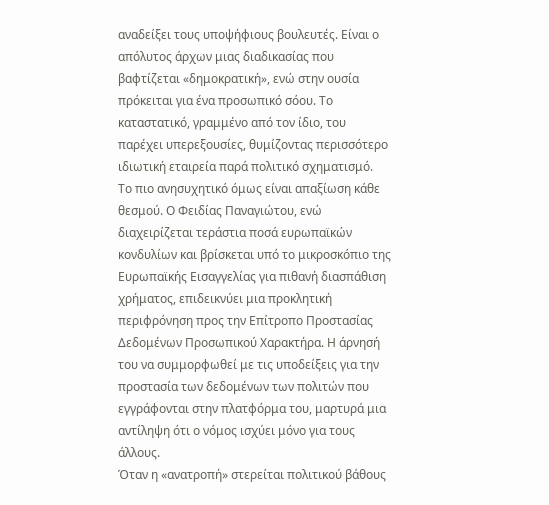αναδείξει τους υποψήφιους βουλευτές. Είναι ο απόλυτος άρχων μιας διαδικασίας που βαφτίζεται «δημοκρατική», ενώ στην ουσία πρόκειται για ένα προσωπικό σόου. Το καταστατικό, γραμμένο από τον ίδιο, του παρέχει υπερεξουσίες, θυμίζοντας περισσότερο ιδιωτική εταιρεία παρά πολιτικό σχηματισμό.
Το πιο ανησυχητικό όμως είναι απαξίωση κάθε θεσμού. Ο Φειδίας Παναγιώτου, ενώ διαχειρίζεται τεράστια ποσά ευρωπαϊκών κονδυλίων και βρίσκεται υπό το μικροσκόπιο της Ευρωπαϊκής Εισαγγελίας για πιθανή διασπάθιση χρήματος, επιδεικνύει μια προκλητική περιφρόνηση προς την Επίτροπο Προστασίας Δεδομένων Προσωπικού Χαρακτήρα. Η άρνησή του να συμμορφωθεί με τις υποδείξεις για την προστασία των δεδομένων των πολιτών που εγγράφονται στην πλατφόρμα του, μαρτυρά μια αντίληψη ότι ο νόμος ισχύει μόνο για τους άλλους.
Όταν η «ανατροπή» στερείται πολιτικού βάθους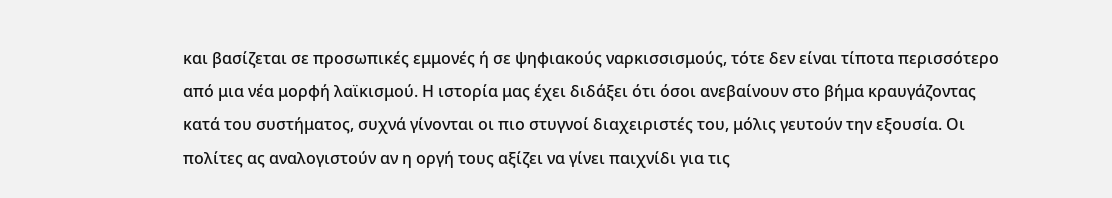και βασίζεται σε προσωπικές εμμονές ή σε ψηφιακούς ναρκισσισμούς, τότε δεν είναι τίποτα περισσότερο από μια νέα μορφή λαϊκισμού. Η ιστορία μας έχει διδάξει ότι όσοι ανεβαίνουν στο βήμα κραυγάζοντας κατά του συστήματος, συχνά γίνονται οι πιο στυγνοί διαχειριστές του, μόλις γευτούν την εξουσία. Οι πολίτες ας αναλογιστούν αν η οργή τους αξίζει να γίνει παιχνίδι για τις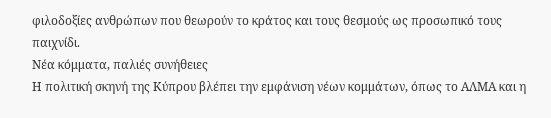φιλοδοξίες ανθρώπων που θεωρούν το κράτος και τους θεσμούς ως προσωπικό τους παιχνίδι.
Νέα κόμματα, παλιές συνήθειες
Η πολιτική σκηνή της Κύπρου βλέπει την εμφάνιση νέων κομμάτων, όπως το ΑΛΜΑ και η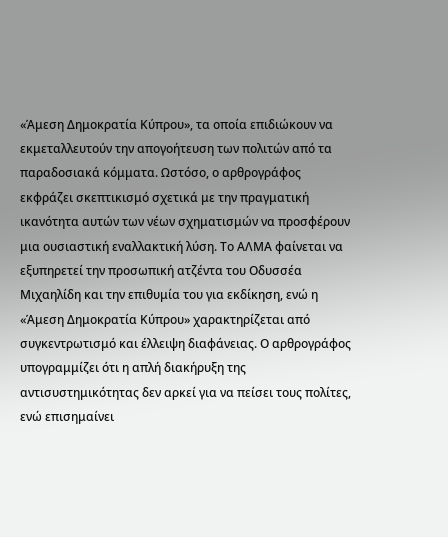«Άμεση Δημοκρατία Κύπρου», τα οποία επιδιώκουν να εκμεταλλευτούν την απογοήτευση των πολιτών από τα παραδοσιακά κόμματα. Ωστόσο, ο αρθρογράφος εκφράζει σκεπτικισμό σχετικά με την πραγματική ικανότητα αυτών των νέων σχηματισμών να προσφέρουν μια ουσιαστική εναλλακτική λύση. Το ΑΛΜΑ φαίνεται να εξυπηρετεί την προσωπική ατζέντα του Οδυσσέα Μιχαηλίδη και την επιθυμία του για εκδίκηση, ενώ η «Άμεση Δημοκρατία Κύπρου» χαρακτηρίζεται από συγκεντρωτισμό και έλλειψη διαφάνειας. Ο αρθρογράφος υπογραμμίζει ότι η απλή διακήρυξη της αντισυστημικότητας δεν αρκεί για να πείσει τους πολίτες, ενώ επισημαίνει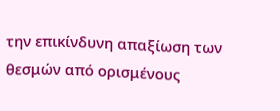την επικίνδυνη απαξίωση των θεσμών από ορισμένους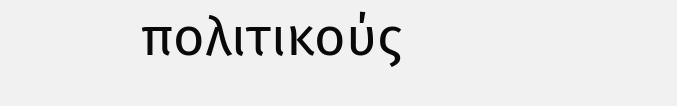πολιτικούς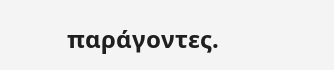παράγοντες.